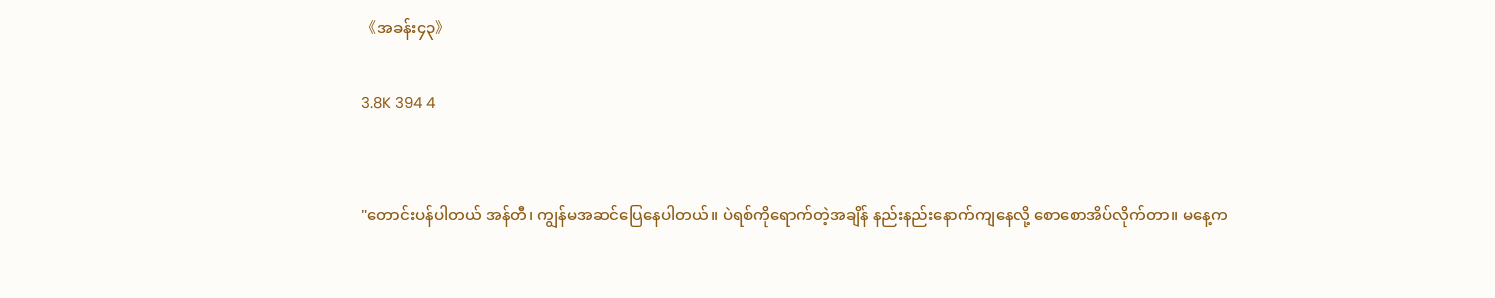《အခန်း၄၃》

3.8K 394 4


"တောင်းပန်ပါတယ် အန်တီ၊ ကျွန်မအဆင်ပြေနေပါတယ်။ ပဲရစ်ကိုရောက်တဲ့အချိန် နည်းနည်းနောက်ကျနေလို့ စောစောအိပ်လိုက်တာ။ မနေ့က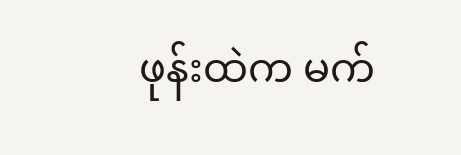ဖုန်းထဲက မက်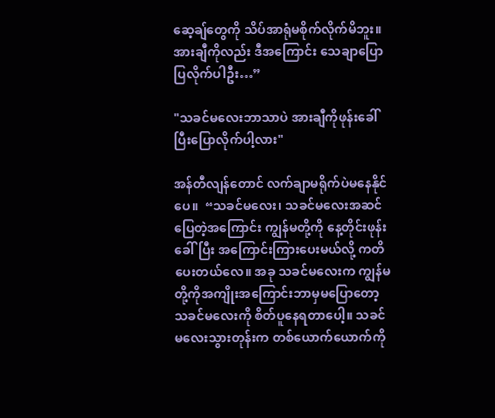ဆေ့ချ်တွေကို သိပ်အာရုံမစိုက်လိုက်မိဘူး။ အားချီကိုလည်း ဒီအကြောင်း သေချာပြောပြလိုက်ပါဦး…”

"သခင်မလေးဘာသာပဲ အားချီကိုဖုန်းခေါ်ပြီးပြောလိုက်ပါ့လား"

အန်တီလျန်တောင် လက်ချာမရိုက်ပဲမနေနိုင်ပေ။  “သခင်မလေး၊ သခင်မလေးအဆင်ပြေတဲ့အကြောင်း ကျွန်မတို့ကို နေ့တိုင်းဖုန်းခေါ်ပြီး အကြောင်းကြားပေးမယ်လို့ ကတိပေးတယ်လေ။ အခု သခင်မလေးက ကျွန်မတို့ကိုအကျိုးအကြောင်းဘာမှမပြောတော့ သခင်မလေးကို စိတ်ပူနေရတာပေါ့။ သခင်မလေးသွားတုန်းက တစ်ယောက်ယောက်ကို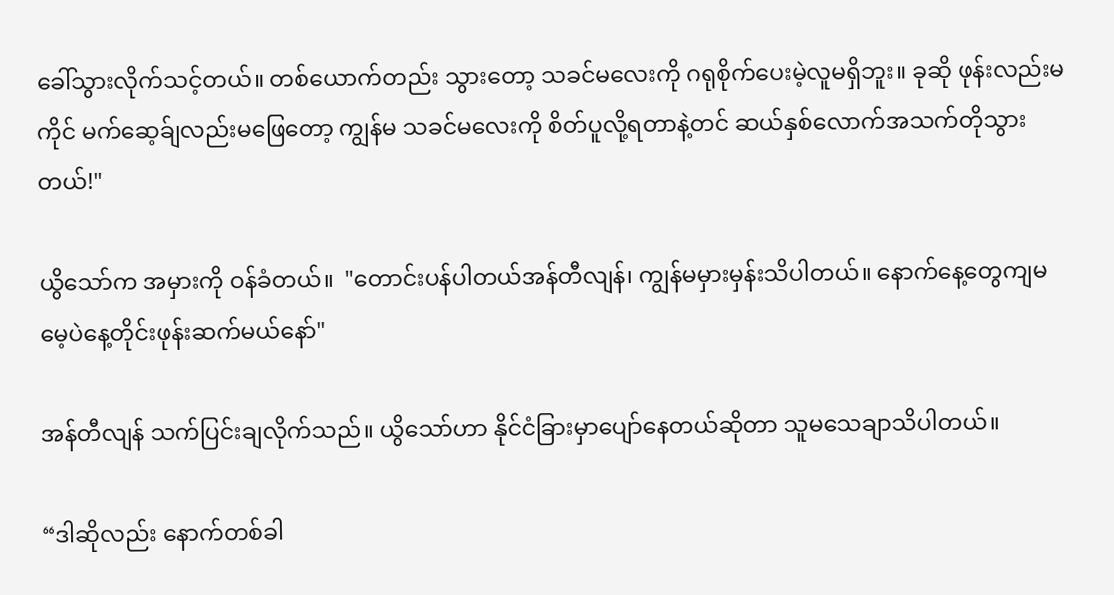ခေါ်သွားလိုက်သင့်တယ်။ တစ်ယောက်တည်း သွားတော့ သခင်မလေးကို ဂရုစိုက်ပေးမဲ့လူမရှိဘူး။ ခုဆို ဖုန်းလည်းမကိုင် မက်ဆေ့ခ်ျလည်းမဖြေတော့ ကျွန်မ သခင်မလေးကို စိတ်ပူလို့ရတာနဲ့တင် ဆယ်နှစ်လောက်အသက်တိုသွားတယ်!"

ယွိသော်က အမှားကို ဝန်ခံတယ်။  "တောင်းပန်ပါတယ်အန်တီလျန်၊ ကျွန်မမှားမှန်းသိပါတယ်။ နောက်နေ့တွေကျမမေ့ပဲနေ့တိုင်းဖုန်းဆက်မယ်နော်"

အန်တီလျန် သက်ပြင်းချလိုက်သည်။ ယွိသော်ဟာ နိုင်ငံခြားမှာပျော်နေတယ်ဆိုတာ သူမသေချာသိပါတယ်။

“ဒါဆိုလည်း နောက်တစ်ခါ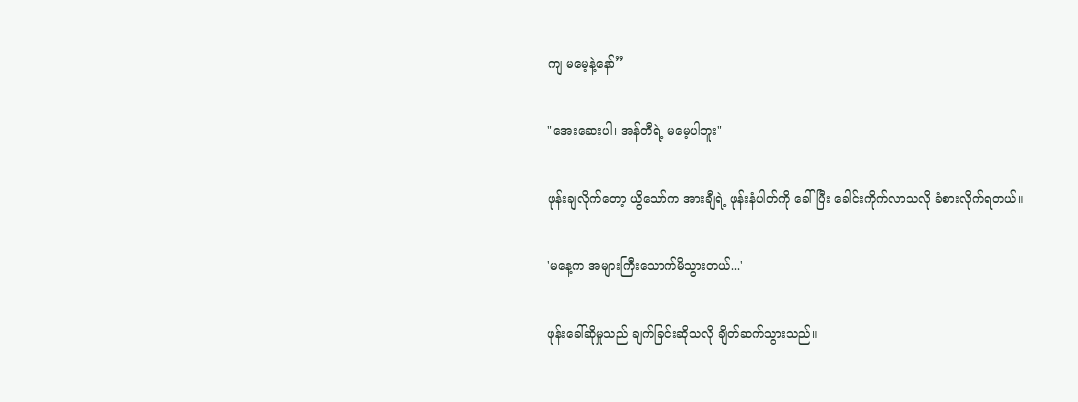ကျ မမေ့နဲ့နော်”

"အေးဆေးပါ၊ အန်တီရဲ့ မမေ့ပါဘူး"

ဖုန်းချလိုက်တော့ ယွိသော်က အားချီရဲ့ ဖုန်းနံပါတ်ကို ခေါ်ပြီး ခေါင်းကိုက်လာသလို ခံစားလိုက်ရတယ်။

'မနေ့က အများကြီးသောက်မိသွားတယ်...'

ဖုန်းခေါ်ဆိုမှုသည် ချက်ခြင်းဆိုသလို ချိတ်ဆက်သွားသည်။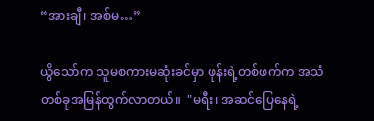“အားချီ၊ အစ်မ…”

ယွိသော်က သူမစကားမဆုံးခင်မှာ ဖုန်းရဲ့တစ်ဖက်က အသံတစ်ခုအမြန်ထွက်လာတယ်။  "မရီး၊ အဆင်ပြေနေရဲ့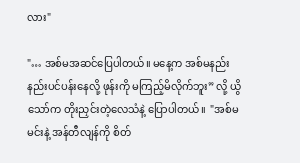လား"

"… အစ်မအဆင်ပြေပါတယ်။ မနေ့က အစ်မနည်းနည်းပင်ပန်းနေလို့ ဖုန်းကို မကြည့်မိလိုက်ဘူး” လို့ ယွိသော်က တိုးညှင်းတဲ့လေသံနဲ့ ပြောပါတယ်။  "အစ်မ မင်းနဲ့ အန်တီလျန်ကို စိတ်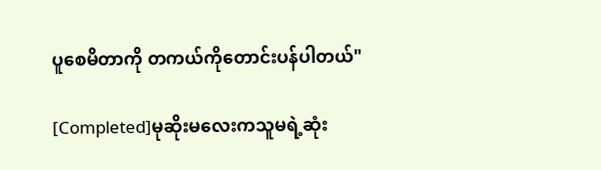ပူစေမိတာကို တကယ်ကိုတောင်းပန်ပါတယ်"

[Completed]မုဆိုးမလေးကသူမရဲ့ဆုံး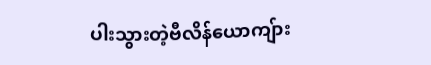ပါးသွားတဲ့ဗီလိန်ယောကျ်ား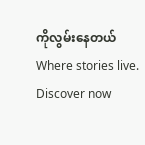ကိုလွမ်းနေတယ်Where stories live. Discover now